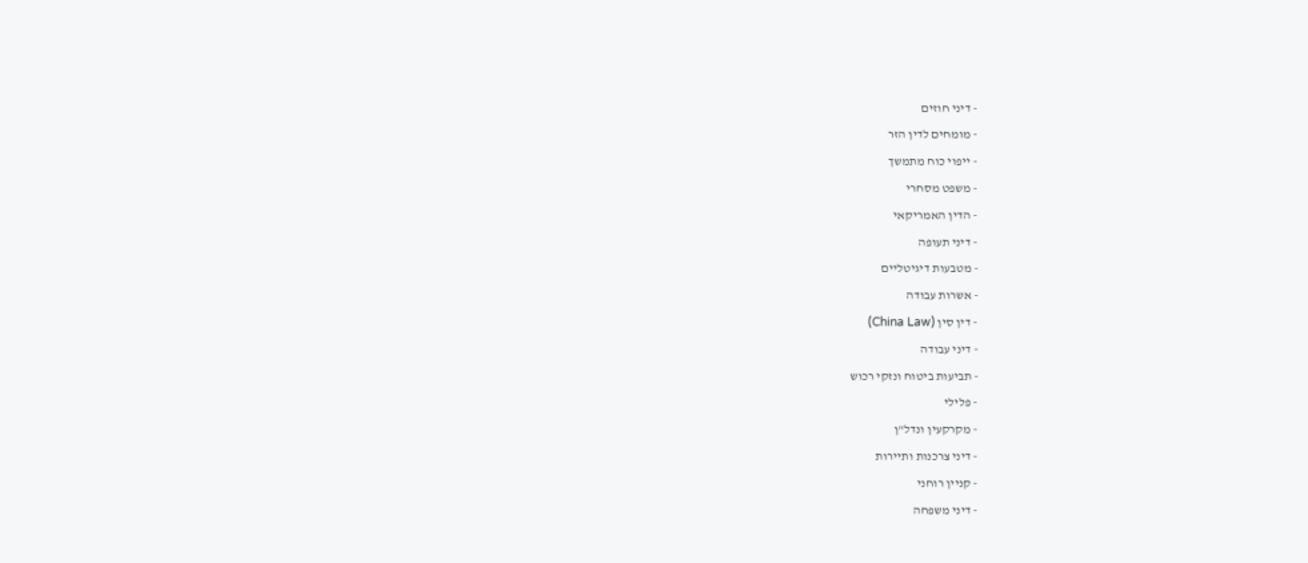- דיני חוזים
- מומחים לדין הזר
- ייפוי כוח מתמשך
- משפט מסחרי
- הדין האמריקאי
- דיני תעופה
- מטבעות דיגיטליים
- אשרות עבודה
- דין סין (China Law)
- דיני עבודה
- תביעות ביטוח ונזקי רכוש
- פלילי
- מקרקעין ונדל"ן
- דיני צרכנות ותיירות
- קניין רוחני
- דיני משפחה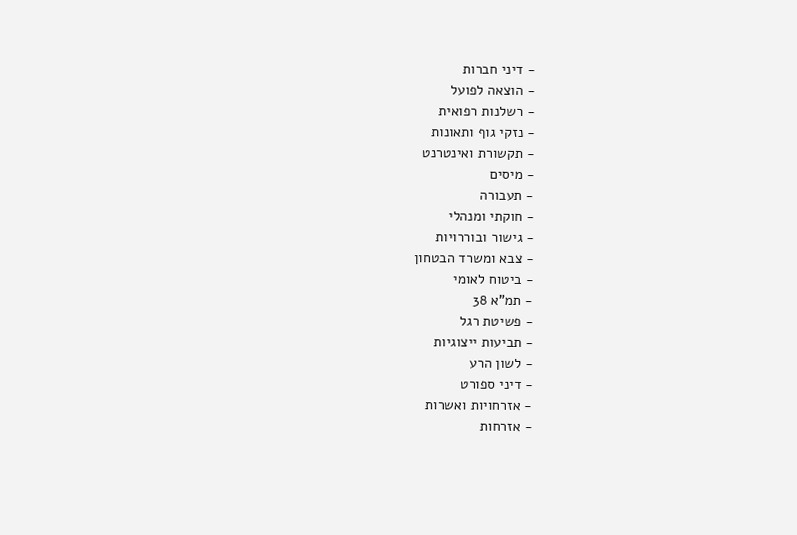- דיני חברות
- הוצאה לפועל
- רשלנות רפואית
- נזקי גוף ותאונות
- תקשורת ואינטרנט
- מיסים
- תעבורה
- חוקתי ומנהלי
- גישור ובוררויות
- צבא ומשרד הבטחון
- ביטוח לאומי
- תמ"א 38
- פשיטת רגל
- תביעות ייצוגיות
- לשון הרע
- דיני ספורט
- אזרחויות ואשרות
- אזרחות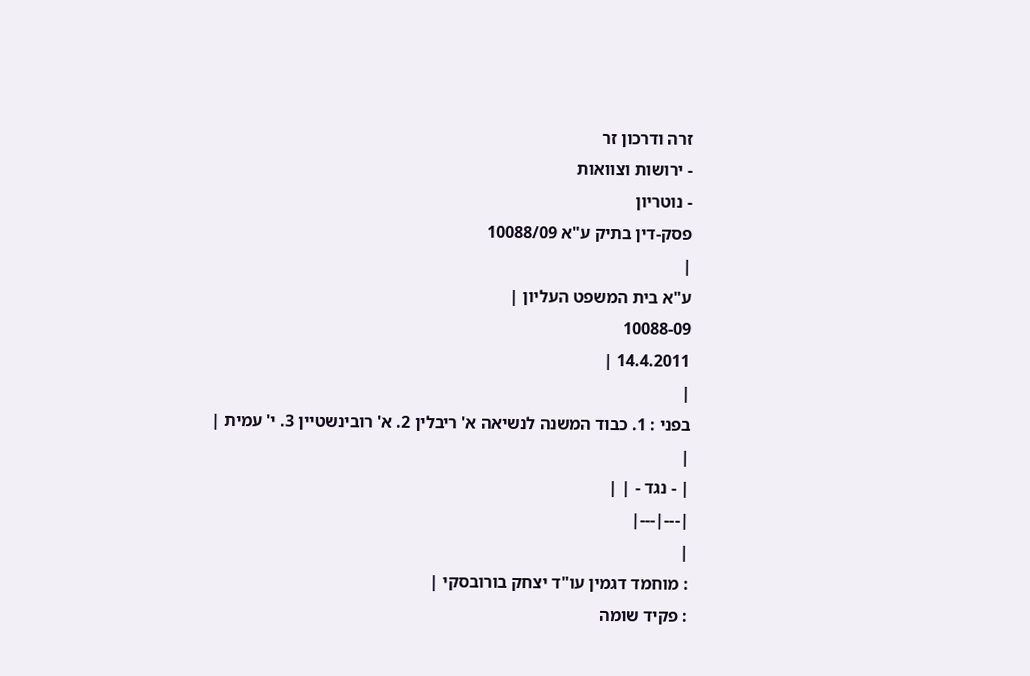זרה ודרכון זר
- ירושות וצוואות
- נוטריון
פסק-דין בתיק ע"א 10088/09
|
ע"א בית המשפט העליון |
10088-09
14.4.2011 |
|
בפני : 1. כבוד המשנה לנשיאה א' ריבלין 2. א' רובינשטיין 3. י' עמית |
|
| - נגד - | |
|---|---|
|
: מוחמד דגמין עו"ד יצחק בורובסקי |
: פקיד שומה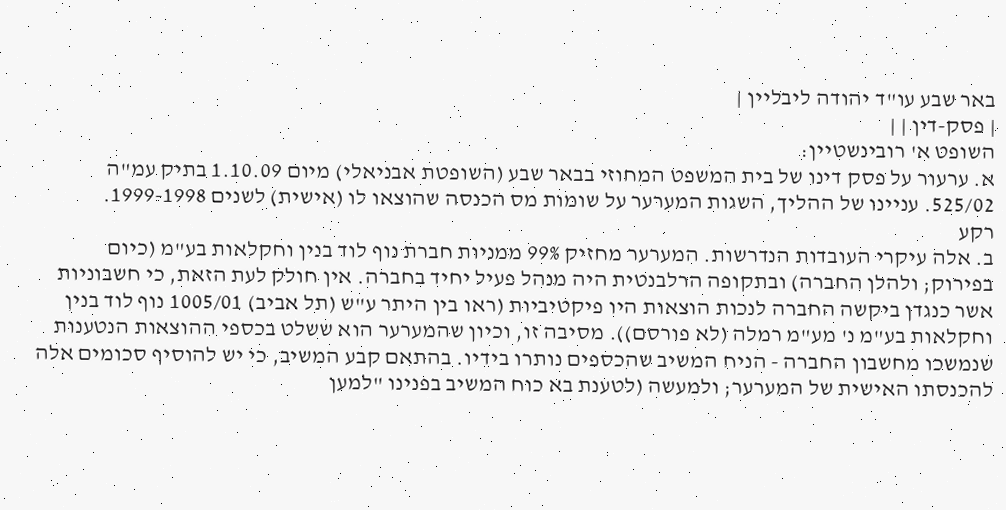באר שבע עו"ד יהודה ליבליין |
| פסק-דין | |
השופט א' רובינשטיין:
א. ערעור על פסק דינו של בית המשפט המחוזי בבאר שבע (השופטת אבניאלי) מיום 1.10.09 בתיק עמ"ה 525/02. עניינו של ההליך, השגות המערער על שומות מס הכנסה שהוצאו לו (אישית) לשנים 1999-1998.
רקע
ב. אלה עיקרי העובדות הנדרשות. המערער מחזיק 99% ממניות חברת נוף לוד בנין וחקלאות בע"מ (כיום בפירוק; ולהלן החברה) ובתקופה הרלבנטית היה מנהל פעיל יחיד בחברה. אין חולק לעת הזאת, כי חשבוניות אשר כנגדן ביקשה החברה לנכות הוצאות היו פיקטיביות (ראו בין היתר ע"ש (תל אביב) 1005/01 נוף לוד בנין וחקלאות בע"מ נ' מע"מ רמלה (לא פורסם)). מסיבה זו, וכיון שהמערער הוא ששלט בכספי ההוצאות הנטענות שנמשכו מחשבון החברה - הניח המשיב שהכספים נותרו בידיו. בהתאם קבע המשיב, כי יש להוסיף סכומים אלה להכנסתו האישית של המערער; ולמעשה (לטענת בא כוח המשיב בפנינו "למען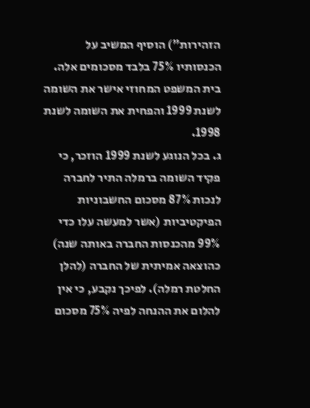הזהירות") הוסיף המשיב על הכנסותיו 75% בלבד מסכומים אלה. בית המשפט המחוזי אישר את השומה לשנת 1999 והפחית את השומה לשנת 1998.
ג. בכל הנוגע לשנת 1999 הוזכר, כי פקיד השומה ברמלה התיר לחברה לנכות 87% מסכום החשבוניות הפיקטיביות (אשר למעשה עלו כדי 99% מהכנסות החברה באותה שנה) כהוצאה אמיתית של החברה (להלן החלטת רמלה). לפיכך נקבע, כי אין להלום את ההנחה לפיה 75% מסכום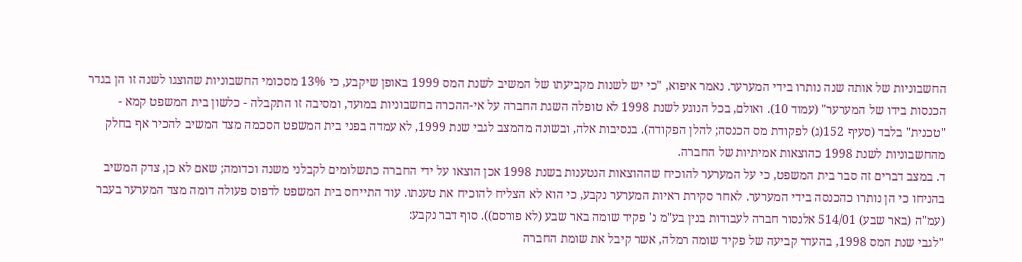החשבוניות של אותה שנה נותרו בידי המערער. נאמר איפוא, "כי יש לשנות מקביעתו של המשיב לשנת המס 1999 באופן שיקבע, כי 13% מסכומי החשבוניות שהוצגו לשנה זו הן בגדר הכנסות בידו של המערער" (עמוד 10). ואולם, בכל הנוגע לשנת 1998 לא טופלה השגת החברה על אי-ההכרה בחשבוניות במועד, ומסיבה זו התקבלה - כלשון בית המשפט קמא - "טכנית" בלבד (סעיף 152(ג) לפקודת מס הכנסה; להלן הפקודה). בנסיבות אלה, ובשונה מהמצב לגבי שנת 1999, לא עמדה בפני בית המשפט הסכמה מצד המשיב להכיר אף בחלק מהחשבוניות לשנת 1998 כהוצאות אמיתיות של החברה.
ד. במצב דברים זה סבר בית המשפט, כי על המערער להוכיח שההוצאות הנטענות בשנת 1998 אכן הוצאו על ידי החברה כתשלומים לקבלני משנה וכדומה; שאם לא כן, צדק המשיב בהניחו כי הן נותרו כהכנסה בידי המערער. לאחר סקירת ראיות המערער נקבע, כי הוא לא הצליח להוכיח את טענתו. עוד התייחס בית המשפט לדפוס פעולה דומה מצד המערער בעבר (עמ"ה (באר שבע) 514/01 אלנסור חברה לעבודות בנין בע"מ נ' פקיד שומה באר שבע (לא פורסם)). סוף דבר נקבע:
"לגבי שנת המס 1998, בהעדר קביעה של פקיד שומה רמלה, אשר קיבל את שומת החברה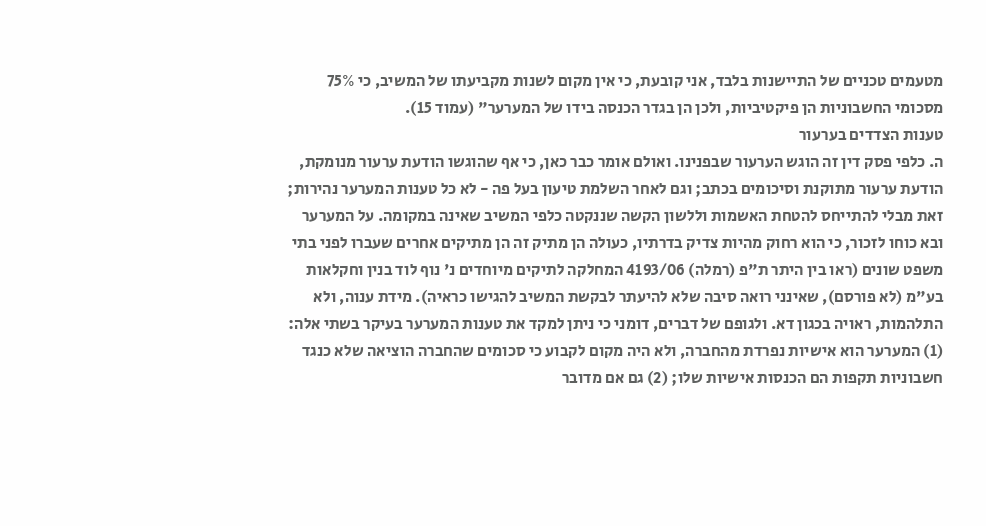מטעמים טכניים של התיישנות בלבד, אני קובעת, כי אין מקום לשנות מקביעתו של המשיב, כי 75% מסכומי החשבוניות הן פיקטיביות, ולכן הן בגדר הכנסה בידו של המערער" (עמוד 15).
טענות הצדדים בערעור
ה. כלפי פסק דין זה הוגש הערעור שבפנינו. ואולם אומר כבר כאן, כי אף שהוגשו הודעת ערעור מנומקת, הודעת ערעור מתוקנת וסיכומים בכתב; וגם לאחר השלמת טיעון בעל פה - לא כל טענות המערער נהירות; זאת מבלי להתייחס להטחת האשמות וללשון הקשה שננקטה כלפי המשיב שאינה במקומה. על המערער ובא כוחו לזכור, כי הוא רחוק מהיות צדיק בדרתיו, כעולה הן מתיק זה הן מתיקים אחרים שעברו לפני בתי משפט שונים (ראו בין היתר ת"פ (רמלה) 4193/06 המחלקה לתיקים מיוחדים נ' נוף לוד בנין וחקלאות בע"מ (לא פורסם), שאינני רואה סיבה שלא להיעתר לבקשת המשיב להגישו כראיה). מידת ענוה, ולא התלהמות, ראויה בכגון דא. ולגופם של דברים, דומני כי ניתן למקד את טענות המערער בעיקר בשתי אלה: (1) המערער הוא אישיות נפרדת מהחברה, ולא היה מקום לקבוע כי סכומים שהחברה הוציאה שלא כנגד חשבוניות תקפות הם הכנסות אישיות שלו; (2) גם אם מדובר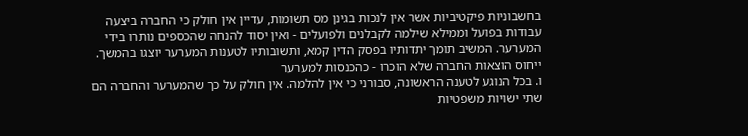בחשבוניות פיקטיביות אשר אין לנכות בגינן מס תשומות, עדיין אין חולק כי החברה ביצעה עבודות בפועל וממילא שילמה לקבלנים ולפועלים - ואין יסוד להנחה שהכספים נותרו בידי המערער. המשיב תומך יתדותיו בפסק הדין קמא, ותשובותיו לטענות המערער יוצגו בהמשך.
ייחוס הוצאות החברה שלא הוכרו - כהכנסות למערער
ו. בכל הנוגע לטענה הראשונה, סבורני כי אין להלמה. אין חולק על כך שהמערער והחברה הם שתי ישויות משפטיות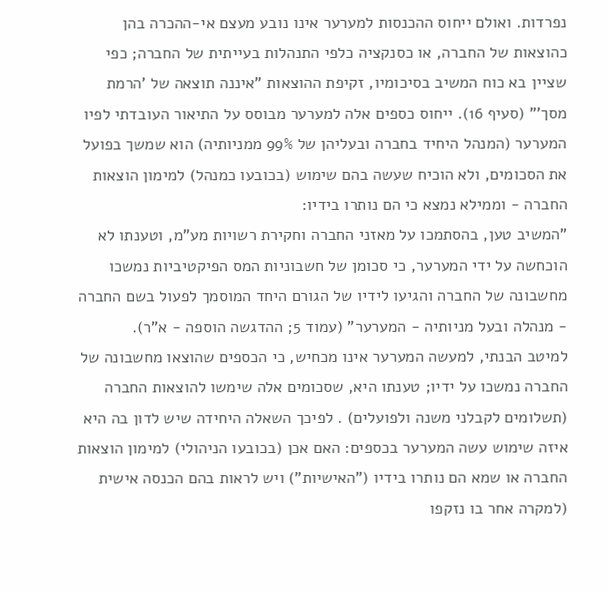נפרדות. ואולם ייחוס ההכנסות למערער אינו נובע מעצם אי-ההכרה בהן כהוצאות של החברה, או כסנקציה כלפי התנהלות בעייתית של החברה; כפי שציין בא כוח המשיב בסיכומיו, זקיפת ההוצאות "איננה תוצאה של 'הרמת מסך'" (סעיף 16). ייחוס כספים אלה למערער מבוסס על התיאור העובדתי לפיו המערער (המנהל היחיד בחברה ובעליהן של 99% ממניותיה) הוא שמשך בפועל את הסכומים, ולא הוכיח שעשה בהם שימוש (בכובעו כמנהל) למימון הוצאות החברה - וממילא נמצא כי הם נותרו בידיו:
"המשיב טען, בהסתמכו על מאזני החברה וחקירת רשויות מע"מ, וטענתו לא הוכחשה על ידי המערער, כי סכומן של חשבוניות המס הפיקטיביות נמשכו מחשבונה של החברה והגיעו לידיו של הגורם היחד המוסמך לפעול בשם החברה - מנהלה ובעל מניותיה - המערער" (עמוד 5; ההדגשה הוספה - א"ר).
למיטב הבנתי, למעשה המערער אינו מכחיש, כי הכספים שהוצאו מחשבונה של החברה נמשכו על ידיו; טענתו היא, שסכומים אלה שימשו להוצאות החברה (תשלומים לקבלני משנה ולפועלים) . לפיכך השאלה היחידה שיש לדון בה היא איזה שימוש עשה המערער בכספים: האם אכן (בכובעו הניהולי) למימון הוצאות החברה או שמא הם נותרו בידיו ("האישיות") ויש לראות בהם הכנסה אישית (למקרה אחר בו נזקפו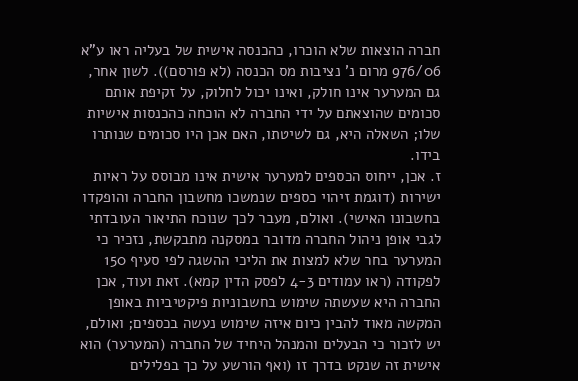חברה הוצאות שלא הוכרו, כהכנסה אישית של בעליה ראו ע"א 976/06 מרום נ' נציבות מס הכנסה (לא פורסם)). לשון אחר, גם המערער אינו חולק, ואינו יכול לחלוק, על זקיפת אותם סכומים שהוצאתם על ידי החברה לא הוכחה כהכנסות אישיות שלו; השאלה היא, גם לשיטתו, האם אכן היו סכומים שנותרו בידו.
ז. אכן, ייחוס הכספים למערער אישית אינו מבוסס על ראיות ישירות (דוגמת זיהוי כספים שנמשכו מחשבון החברה והופקדו בחשבונו האישי). ואולם, מעבר לכך שנוכח התיאור העובדתי לגבי אופן ניהול החברה מדובר במסקנה מתבקשת, נזכיר כי המערער בחר שלא למצות את הליכי ההשגה לפי סעיף 150 לפקודה (ראו עמודים 4-3 לפסק הדין קמא). זאת ועוד, אכן החברה היא שעשתה שימוש בחשבוניות פיקטיביות באופן המקשה מאוד להבין כיום איזה שימוש נעשה בכספים; ואולם, יש לזכור כי הבעלים והמנהל היחיד של החברה (המערער) הוא אישית זה שנקט בדרך זו (ואף הורשע על כך בפלילים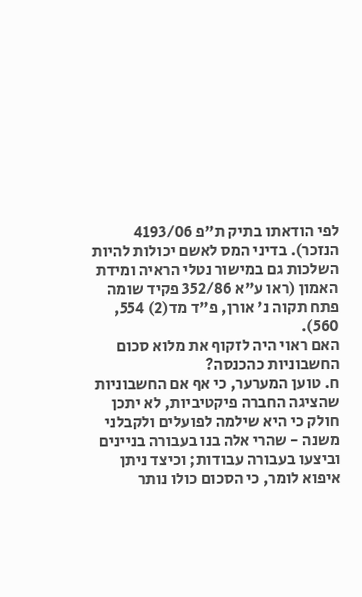לפי הודאתו בתיק ת"פ 4193/06 הנזכר). בדיני המס לאשם יכולות להיות השלכות גם במישור נטלי הראיה ומידת האמון (ראו ע"א 352/86 פקיד שומה פתח תקוה נ' אורן, פ"ד מד(2) 554, 560).
האם ראוי היה לזקוף את מלוא סכום החשבוניות כהכנסה?
ח. טוען המערער, כי אף אם החשבוניות שהציגה החברה פיקטיביות, לא יתכן חולק כי היא שילמה לפועלים ולקבלני משנה - שהרי אלה בנו בעבורה בניינים וביצעו בעבורה עבודות; וכיצד ניתן איפוא לומר, כי הסכום כולו נותר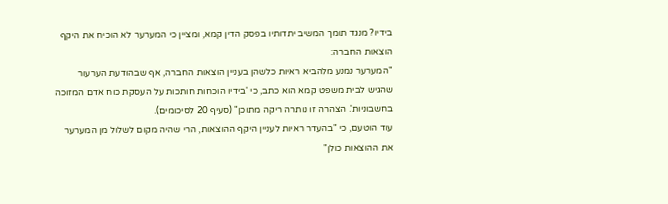בידיו? מנגד תומך המשיב יתדותיו בפסק הדין קמא, ומציין כי המערער לא הוכיח את היקף הוצאות החברה:
"המערער נמנע מלהביא ראיות כלשהן בעניין הוצאות החברה, אף שבהודעת הערעור שהגיש לבית משפט קמא הוא כתב, כי 'בידיו הוכחות חותכות על העסקת כוח אדם המזוכה בחשבוניות'. הצהרה זו נותרה ריקה מתוכן" (סעיף 20 לסיכומים).
עוד הוטעם, כי "בהעדר ראיות לעניין היקף ההוצאות, הרי שהיה מקום לשלול מן המערער את ההוצאות כולן"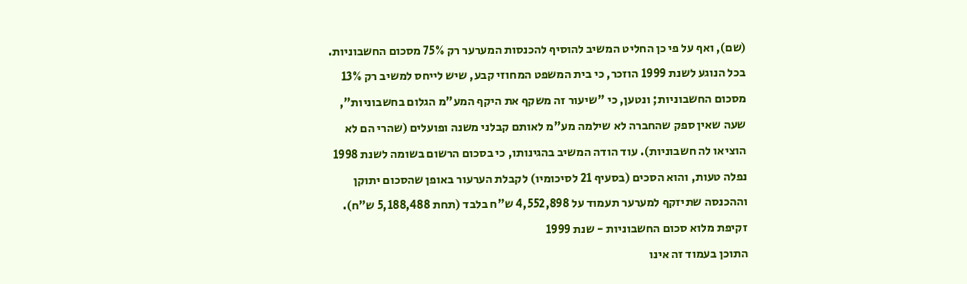(שם), ואף על פי כן החליט המשיב להוסיף להכנסות המערער רק 75% מסכום החשבוניות. בכל הנוגע לשנת 1999 הוזכר, כי בית המשפט המחוזי קבע, שיש לייחס למשיב רק 13% מסכום החשבוניות; ונטען, כי "שיעור זה משקף את היקף המע"מ הגלום בחשבוניות", שעה שאין ספק שהחברה לא שילמה מע"מ לאותם קבלני משנה ופועלים (שהרי הם לא הוציאו לה חשבוניות). עוד הודה המשיב בהגינותו, כי בסכום הרשום בשומה לשנת 1998 נפלה טעות, והוא הסכים (בסעיף 21 לסיכומיו) לקבלת הערעור באופן שהסכום יתוקן וההכנסה שתיזקף למערער תעמוד על 4,552,898 ש"ח בלבד (תחת 5,188,488 ש"ח).
זקיפת מלוא סכום החשבוניות - שנת 1999
התוכן בעמוד זה אינו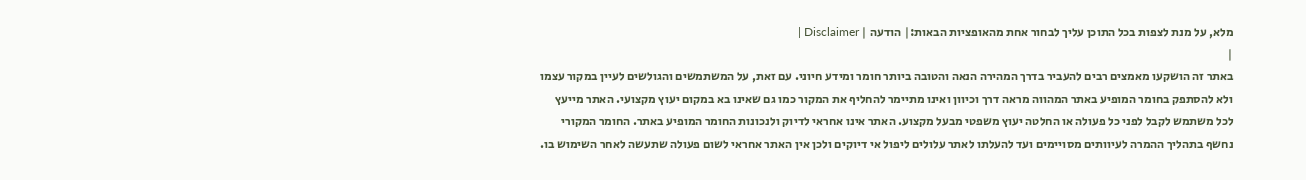מלא, על מנת לצפות בכל התוכן עליך לבחור אחת מהאופציות הבאות:| הודעה | Disclaimer |
|
באתר זה הושקעו מאמצים רבים להעביר בדרך המהירה הנאה והטובה ביותר חומר ומידע חיוני. עם זאת, על המשתמשים והגולשים לעיין במקור עצמו ולא להסתפק בחומר המופיע באתר המהווה מראה דרך וכיוון ואינו מתיימר להחליף את המקור כמו גם שאינו בא במקום יעוץ מקצועי. האתר מייעץ לכל משתמש לקבל לפני כל פעולה או החלטה יעוץ משפטי מבעל מקצוע. האתר אינו אחראי לדיוק ולנכונות החומר המופיע באתר. החומר המקורי נחשף בתהליך ההמרה לעיוותים מסויימים ועד להעלתו לאתר עלולים ליפול אי דיוקים ולכן אין האתר אחראי לשום פעולה שתעשה לאחר השימוש בו.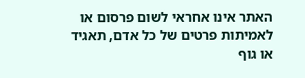האתר אינו אחראי לשום פרסום או לאמיתות פרטים של כל אדם, תאגיד או גוף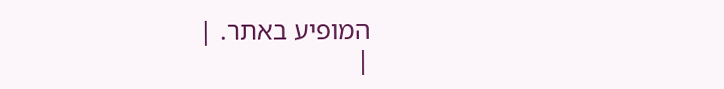המופיע באתר. |
|